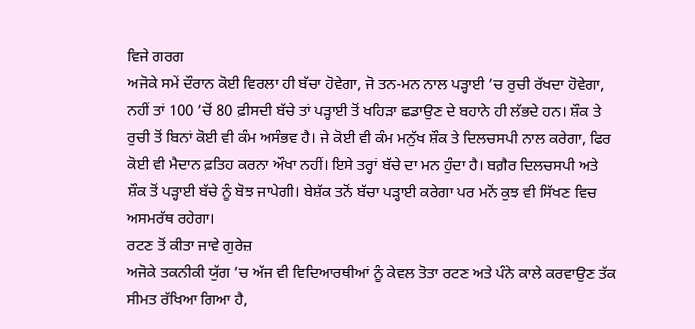ਵਿਜੇ ਗਰਗ
ਅਜੋਕੇ ਸਮੇਂ ਦੌਰਾਨ ਕੋਈ ਵਿਰਲਾ ਹੀ ਬੱਚਾ ਹੋਵੇਗਾ, ਜੋ ਤਨ-ਮਨ ਨਾਲ ਪੜ੍ਹਾਈ ’ਚ ਰੁਚੀ ਰੱਖਦਾ ਹੋਵੇਗਾ, ਨਹੀਂ ਤਾਂ 100 ’ਚੋਂ 80 ਫ਼ੀਸਦੀ ਬੱਚੇ ਤਾਂ ਪੜ੍ਹਾਈ ਤੋਂ ਖਹਿੜਾ ਛਡਾਉਣ ਦੇ ਬਹਾਨੇ ਹੀ ਲੱਭਦੇ ਹਨ। ਸ਼ੌਕ ਤੇ ਰੁਚੀ ਤੋਂ ਬਿਨਾਂ ਕੋਈ ਵੀ ਕੰਮ ਅਸੰਭਵ ਹੈ। ਜੇ ਕੋਈ ਵੀ ਕੰਮ ਮਨੁੱਖ ਸ਼ੌਕ ਤੇ ਦਿਲਚਸਪੀ ਨਾਲ ਕਰੇਗਾ, ਫਿਰ ਕੋਈ ਵੀ ਮੈਦਾਨ ਫ਼ਤਿਹ ਕਰਨਾ ਔਖਾ ਨਹੀਂ। ਇਸੇ ਤਰ੍ਹਾਂ ਬੱਚੇ ਦਾ ਮਨ ਹੁੰਦਾ ਹੈ। ਬਗ਼ੈਰ ਦਿਲਚਸਪੀ ਅਤੇ ਸ਼ੌਕ ਤੋਂ ਪੜ੍ਹਾਈ ਬੱਚੇ ਨੂੰ ਬੋਝ ਜਾਪੇਗੀ। ਬੇਸ਼ੱਕ ਤਨੋਂ ਬੱਚਾ ਪੜ੍ਹਾਈ ਕਰੇਗਾ ਪਰ ਮਨੋਂ ਕੁਝ ਵੀ ਸਿੱਖਣ ਵਿਚ ਅਸਮਰੱਥ ਰਹੇਗਾ।
ਰਟਣ ਤੋਂ ਕੀਤਾ ਜਾਵੇ ਗੁਰੇਜ਼
ਅਜੋਕੇ ਤਕਨੀਕੀ ਯੁੱਗ ’ਚ ਅੱਜ ਵੀ ਵਿਦਿਆਰਥੀਆਂ ਨੂੰ ਕੇਵਲ ਤੋਤਾ ਰਟਣ ਅਤੇ ਪੰਨੇ ਕਾਲੇ ਕਰਵਾਉਣ ਤੱਕ ਸੀਮਤ ਰੱਖਿਆ ਗਿਆ ਹੈ,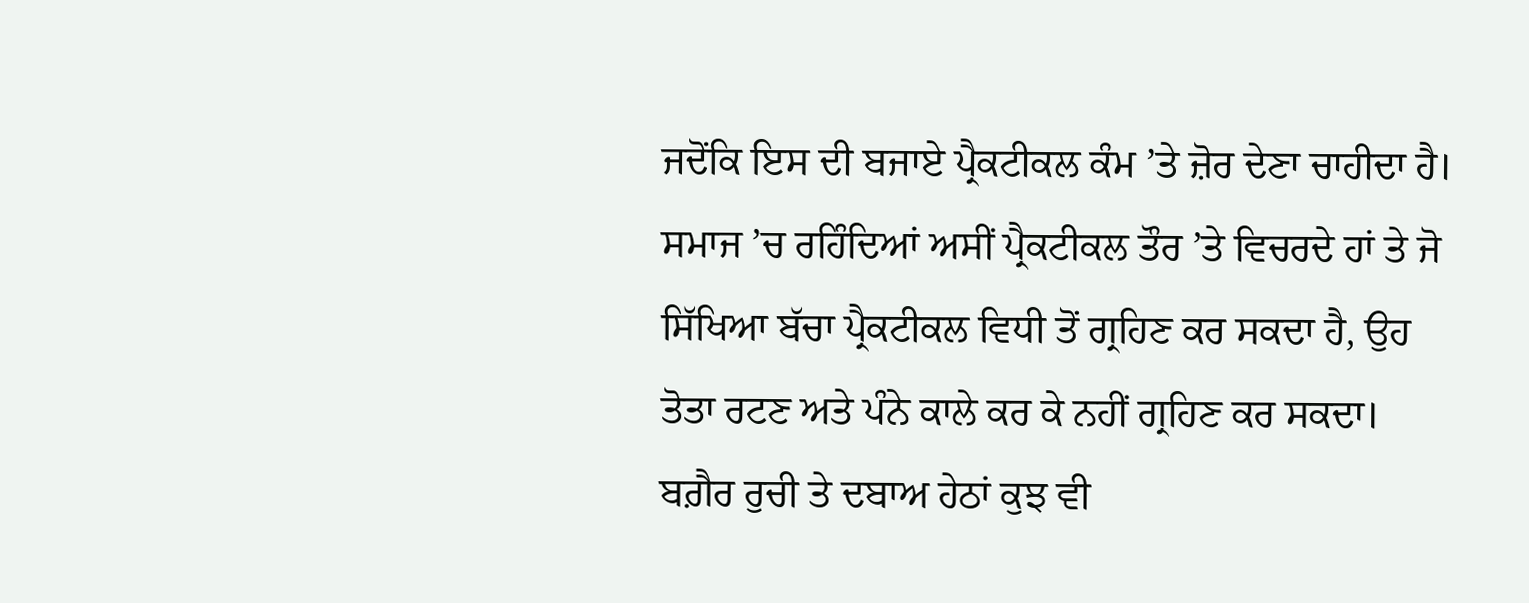ਜਦੋਂਕਿ ਇਸ ਦੀ ਬਜਾਏ ਪ੍ਰੈਕਟੀਕਲ ਕੰਮ ’ਤੇ ਜ਼ੋਰ ਦੇਣਾ ਚਾਹੀਦਾ ਹੈ। ਸਮਾਜ ’ਚ ਰਹਿੰਦਿਆਂ ਅਸੀਂ ਪ੍ਰੈਕਟੀਕਲ ਤੌਰ ’ਤੇ ਵਿਚਰਦੇ ਹਾਂ ਤੇ ਜੋ ਸਿੱਖਿਆ ਬੱਚਾ ਪ੍ਰੈਕਟੀਕਲ ਵਿਧੀ ਤੋਂ ਗ੍ਰਹਿਣ ਕਰ ਸਕਦਾ ਹੈ, ਉਹ ਤੋਤਾ ਰਟਣ ਅਤੇ ਪੰਨੇ ਕਾਲੇ ਕਰ ਕੇ ਨਹੀਂ ਗ੍ਰਹਿਣ ਕਰ ਸਕਦਾ। ਬਗ਼ੈਰ ਰੁਚੀ ਤੇ ਦਬਾਅ ਹੇਠਾਂ ਕੁਝ ਵੀ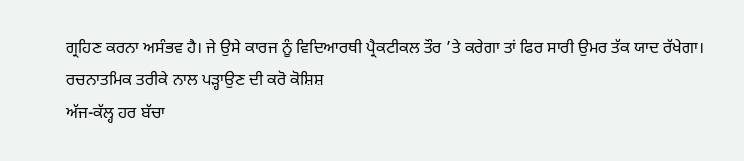ਗ੍ਰਹਿਣ ਕਰਨਾ ਅਸੰਭਵ ਹੈ। ਜੇ ਉਸੇ ਕਾਰਜ ਨੂੰ ਵਿਦਿਆਰਥੀ ਪ੍ਰੈਕਟੀਕਲ ਤੌਰ ’ਤੇ ਕਰੇਗਾ ਤਾਂ ਫਿਰ ਸਾਰੀ ਉਮਰ ਤੱਕ ਯਾਦ ਰੱਖੇਗਾ।
ਰਚਨਾਤਮਿਕ ਤਰੀਕੇ ਨਾਲ ਪੜ੍ਹਾਉਣ ਦੀ ਕਰੋ ਕੋਸ਼ਿਸ਼
ਅੱਜ-ਕੱਲ੍ਹ ਹਰ ਬੱਚਾ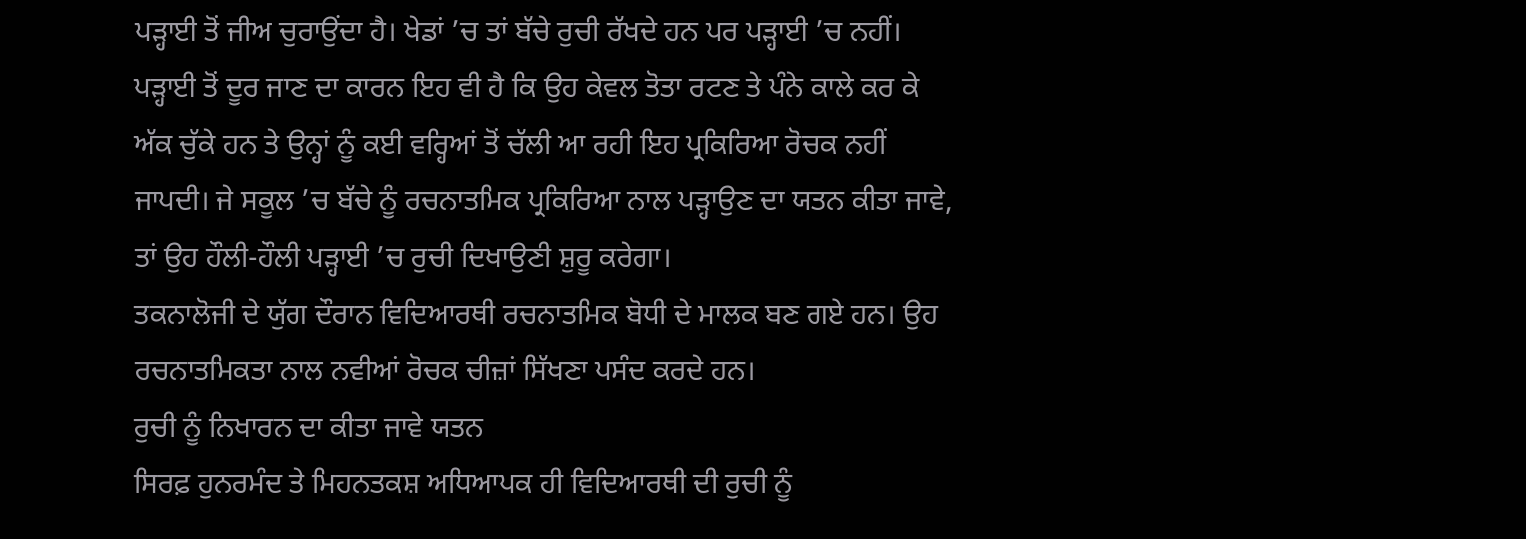ਪੜ੍ਹਾਈ ਤੋਂ ਜੀਅ ਚੁਰਾਉਂਦਾ ਹੈ। ਖੇਡਾਂ ’ਚ ਤਾਂ ਬੱਚੇ ਰੁਚੀ ਰੱਖਦੇ ਹਨ ਪਰ ਪੜ੍ਹਾਈ ’ਚ ਨਹੀਂ। ਪੜ੍ਹਾਈ ਤੋਂ ਦੂਰ ਜਾਣ ਦਾ ਕਾਰਨ ਇਹ ਵੀ ਹੈ ਕਿ ਉਹ ਕੇਵਲ ਤੋਤਾ ਰਟਣ ਤੇ ਪੰਨੇ ਕਾਲੇ ਕਰ ਕੇ ਅੱਕ ਚੁੱਕੇ ਹਨ ਤੇ ਉਨ੍ਹਾਂ ਨੂੰ ਕਈ ਵਰ੍ਹਿਆਂ ਤੋਂ ਚੱਲੀ ਆ ਰਹੀ ਇਹ ਪ੍ਰਕਿਰਿਆ ਰੋਚਕ ਨਹੀਂ ਜਾਪਦੀ। ਜੇ ਸਕੂਲ ’ਚ ਬੱਚੇ ਨੂੰ ਰਚਨਾਤਮਿਕ ਪ੍ਰਕਿਰਿਆ ਨਾਲ ਪੜ੍ਹਾਉਣ ਦਾ ਯਤਨ ਕੀਤਾ ਜਾਵੇ, ਤਾਂ ਉਹ ਹੌਲੀ-ਹੌਲੀ ਪੜ੍ਹਾਈ ’ਚ ਰੁਚੀ ਦਿਖਾਉਣੀ ਸ਼ੁਰੂ ਕਰੇਗਾ।
ਤਕਨਾਲੋਜੀ ਦੇ ਯੁੱਗ ਦੌਰਾਨ ਵਿਦਿਆਰਥੀ ਰਚਨਾਤਮਿਕ ਬੋਧੀ ਦੇ ਮਾਲਕ ਬਣ ਗਏ ਹਨ। ਉਹ ਰਚਨਾਤਮਿਕਤਾ ਨਾਲ ਨਵੀਆਂ ਰੋਚਕ ਚੀਜ਼ਾਂ ਸਿੱਖਣਾ ਪਸੰਦ ਕਰਦੇ ਹਨ।
ਰੁਚੀ ਨੂੰ ਨਿਖਾਰਨ ਦਾ ਕੀਤਾ ਜਾਵੇ ਯਤਨ
ਸਿਰਫ਼ ਹੁਨਰਮੰਦ ਤੇ ਮਿਹਨਤਕਸ਼ ਅਧਿਆਪਕ ਹੀ ਵਿਦਿਆਰਥੀ ਦੀ ਰੁਚੀ ਨੂੰ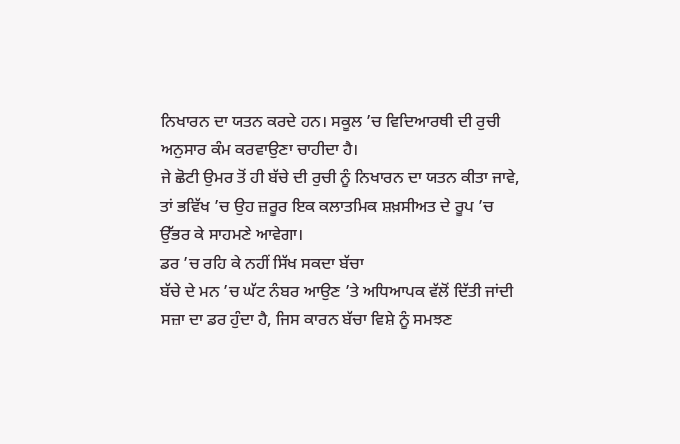ਨਿਖਾਰਨ ਦਾ ਯਤਨ ਕਰਦੇ ਹਨ। ਸਕੂਲ ’ਚ ਵਿਦਿਆਰਥੀ ਦੀ ਰੁਚੀ ਅਨੁਸਾਰ ਕੰਮ ਕਰਵਾਉਣਾ ਚਾਹੀਦਾ ਹੈ।
ਜੇ ਛੋਟੀ ਉਮਰ ਤੋਂ ਹੀ ਬੱਚੇ ਦੀ ਰੁਚੀ ਨੂੰ ਨਿਖਾਰਨ ਦਾ ਯਤਨ ਕੀਤਾ ਜਾਵੇ, ਤਾਂ ਭਵਿੱਖ ’ਚ ਉਹ ਜ਼ਰੂਰ ਇਕ ਕਲਾਤਮਿਕ ਸ਼ਖ਼ਸੀਅਤ ਦੇ ਰੂਪ ’ਚ ਉੱਭਰ ਕੇ ਸਾਹਮਣੇ ਆਵੇਗਾ।
ਡਰ ’ਚ ਰਹਿ ਕੇ ਨਹੀਂ ਸਿੱਖ ਸਕਦਾ ਬੱਚਾ
ਬੱਚੇ ਦੇ ਮਨ ’ਚ ਘੱਟ ਨੰਬਰ ਆਉਣ ’ਤੇ ਅਧਿਆਪਕ ਵੱਲੋਂ ਦਿੱਤੀ ਜਾਂਦੀ ਸਜ਼ਾ ਦਾ ਡਰ ਹੁੰਦਾ ਹੈ, ਜਿਸ ਕਾਰਨ ਬੱਚਾ ਵਿਸ਼ੇ ਨੂੰ ਸਮਝਣ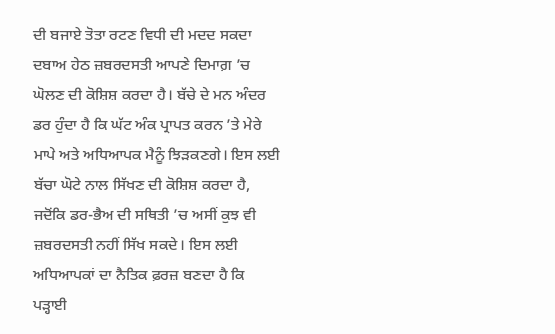ਦੀ ਬਜਾਏ ਤੋਤਾ ਰਟਣ ਵਿਧੀ ਦੀ ਮਦਦ ਸਕਦਾ ਦਬਾਅ ਹੇਠ ਜ਼ਬਰਦਸਤੀ ਆਪਣੇ ਦਿਮਾਗ਼ ’ਚ ਘੋਲਣ ਦੀ ਕੋਸ਼ਿਸ਼ ਕਰਦਾ ਹੈ। ਬੱਚੇ ਦੇ ਮਨ ਅੰਦਰ ਡਰ ਹੁੰਦਾ ਹੈ ਕਿ ਘੱਟ ਅੰਕ ਪ੍ਰਾਪਤ ਕਰਨ ’ਤੇ ਮੇਰੇ ਮਾਪੇ ਅਤੇ ਅਧਿਆਪਕ ਮੈਨੂੰ ਝਿੜਕਣਗੇ। ਇਸ ਲਈ ਬੱਚਾ ਘੋਟੇ ਨਾਲ ਸਿੱਖਣ ਦੀ ਕੋਸ਼ਿਸ਼ ਕਰਦਾ ਹੈ, ਜਦੋਂਕਿ ਡਰ-ਭੈਅ ਦੀ ਸਥਿਤੀ ’ਚ ਅਸੀਂ ਕੁਝ ਵੀ ਜ਼ਬਰਦਸਤੀ ਨਹੀਂ ਸਿੱਖ ਸਕਦੇ। ਇਸ ਲਈ ਅਧਿਆਪਕਾਂ ਦਾ ਨੈਤਿਕ ਫ਼ਰਜ਼ ਬਣਦਾ ਹੈ ਕਿ ਪੜ੍ਹਾਈ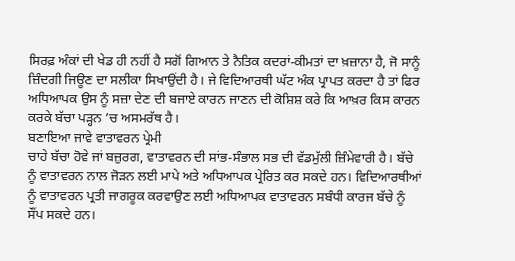ਸਿਰਫ਼ ਅੰਕਾਂ ਦੀ ਖੇਡ ਹੀ ਨਹੀਂ ਹੈ ਸਗੋਂ ਗਿਆਨ ਤੇ ਨੈਤਿਕ ਕਦਰਾਂ-ਕੀਮਤਾਂ ਦਾ ਖ਼ਜ਼ਾਨਾ ਹੈ, ਜੋ ਸਾਨੂੰ ਜ਼ਿੰਦਗੀ ਜਿਊਣ ਦਾ ਸਲੀਕਾ ਸਿਖਾਉਂਦੀ ਹੈ। ਜੇ ਵਿਦਿਆਰਥੀ ਘੱਟ ਅੰਕ ਪ੍ਰਾਪਤ ਕਰਦਾ ਹੈ ਤਾਂ ਫਿਰ ਅਧਿਆਪਕ ਉਸ ਨੂੰ ਸਜ਼ਾ ਦੇਣ ਦੀ ਬਜਾਏ ਕਾਰਨ ਜਾਣਨ ਦੀ ਕੋਸ਼ਿਸ਼ ਕਰੇ ਕਿ ਆਖ਼ਰ ਕਿਸ ਕਾਰਨ ਕਰਕੇ ਬੱਚਾ ਪੜ੍ਹਨ ’ਚ ਅਸਮਰੱਥ ਹੈ।
ਬਣਾਇਆ ਜਾਵੇ ਵਾਤਾਵਰਨ ਪ੍ਰੇਮੀ
ਚਾਹੇ ਬੱਚਾ ਹੋਵੇ ਜਾਂ ਬਜ਼ੁਰਗ, ਵਾਤਾਵਰਨ ਦੀ ਸਾਂਭ-ਸੰਭਾਲ ਸਭ ਦੀ ਵੱਡਮੁੱਲੀ ਜ਼ਿੰਮੇਵਾਰੀ ਹੈ। ਬੱਚੇ ਨੂੰ ਵਾਤਾਵਰਨ ਨਾਲ ਜੋੜਨ ਲਈ ਮਾਪੇ ਅਤੇ ਅਧਿਆਪਕ ਪ੍ਰੇਰਿਤ ਕਰ ਸਕਦੇ ਹਨ। ਵਿਦਿਆਰਥੀਆਂ ਨੂੰ ਵਾਤਾਵਰਨ ਪ੍ਰਤੀ ਜਾਗਰੂਕ ਕਰਵਾਉਣ ਲਈ ਅਧਿਆਪਕ ਵਾਤਾਵਰਨ ਸਬੰਧੀ ਕਾਰਜ ਬੱਚੇ ਨੂੰ ਸੌਂਪ ਸਕਦੇ ਹਨ।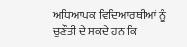ਅਧਿਆਪਕ ਵਿਦਿਆਰਥੀਆਂ ਨੂੰ ਚੁਣੌਤੀ ਦੇ ਸਕਦੇ ਹਨ ਕਿ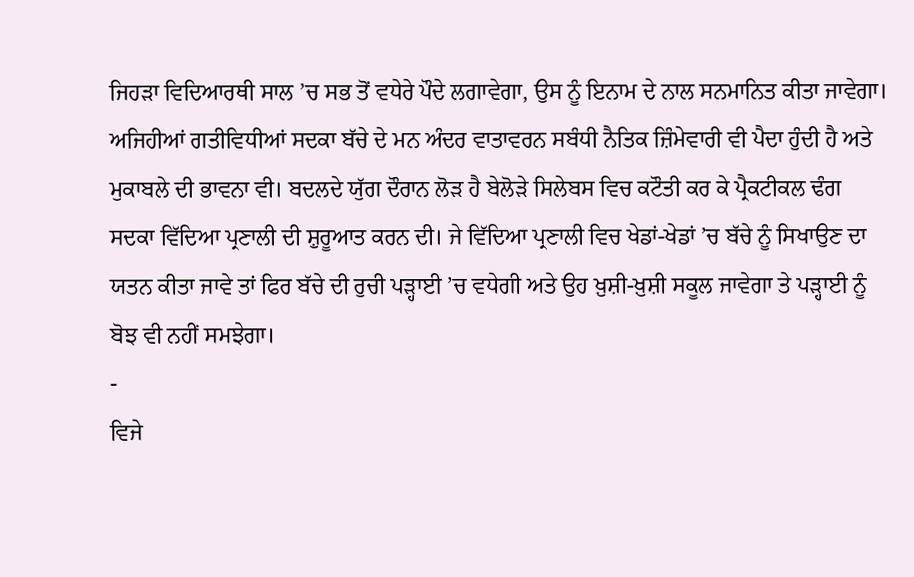ਜਿਹੜਾ ਵਿਦਿਆਰਥੀ ਸਾਲ ’ਚ ਸਭ ਤੋਂ ਵਧੇਰੇ ਪੌਦੇ ਲਗਾਵੇਗਾ, ਉਸ ਨੂੰ ਇਨਾਮ ਦੇ ਨਾਲ ਸਨਮਾਨਿਤ ਕੀਤਾ ਜਾਵੇਗਾ।
ਅਜਿਹੀਆਂ ਗਤੀਵਿਧੀਆਂ ਸਦਕਾ ਬੱਚੇ ਦੇ ਮਨ ਅੰਦਰ ਵਾਤਾਵਰਨ ਸਬੰਧੀ ਨੈਤਿਕ ਜ਼ਿੰਮੇਵਾਰੀ ਵੀ ਪੈਦਾ ਹੁੰਦੀ ਹੈ ਅਤੇ ਮੁਕਾਬਲੇ ਦੀ ਭਾਵਨਾ ਵੀ। ਬਦਲਦੇ ਯੁੱਗ ਦੌਰਾਨ ਲੋੜ ਹੈ ਬੇਲੋੜੇ ਸਿਲੇਬਸ ਵਿਚ ਕਟੌਤੀ ਕਰ ਕੇ ਪ੍ਰੈਕਟੀਕਲ ਢੰਗ ਸਦਕਾ ਵਿੱਦਿਆ ਪ੍ਰਣਾਲੀ ਦੀ ਸ਼ੁਰੂਆਤ ਕਰਨ ਦੀ। ਜੇ ਵਿੱਦਿਆ ਪ੍ਰਣਾਲੀ ਵਿਚ ਖੇਡਾਂ-ਖੇਡਾਂ ’ਚ ਬੱਚੇ ਨੂੰ ਸਿਖਾਉਣ ਦਾ ਯਤਨ ਕੀਤਾ ਜਾਵੇ ਤਾਂ ਫਿਰ ਬੱਚੇ ਦੀ ਰੁਚੀ ਪੜ੍ਹਾਈ ’ਚ ਵਧੇਗੀ ਅਤੇ ਉਹ ਖ਼ੁਸ਼ੀ-ਖ਼ੁਸ਼ੀ ਸਕੂਲ ਜਾਵੇਗਾ ਤੇ ਪੜ੍ਹਾਈ ਨੂੰ ਬੋਝ ਵੀ ਨਹੀਂ ਸਮਝੇਗਾ।
-
ਵਿਜੇ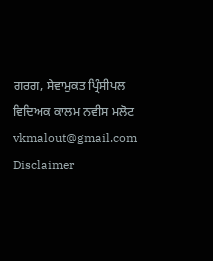ਗਰਗ, ਸੇਵਾਮੁਕਤ ਪ੍ਰਿੰਸੀਪਲ ਵਿਦਿਅਕ ਕਾਲਮ ਨਵੀਸ ਮਲੋਟ
vkmalout@gmail.com
Disclaimer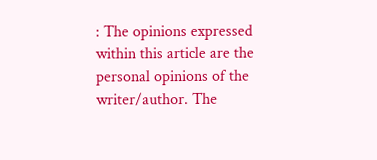: The opinions expressed within this article are the personal opinions of the writer/author. The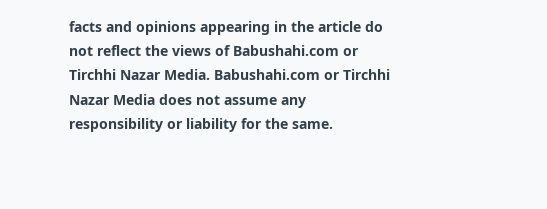facts and opinions appearing in the article do not reflect the views of Babushahi.com or Tirchhi Nazar Media. Babushahi.com or Tirchhi Nazar Media does not assume any responsibility or liability for the same.